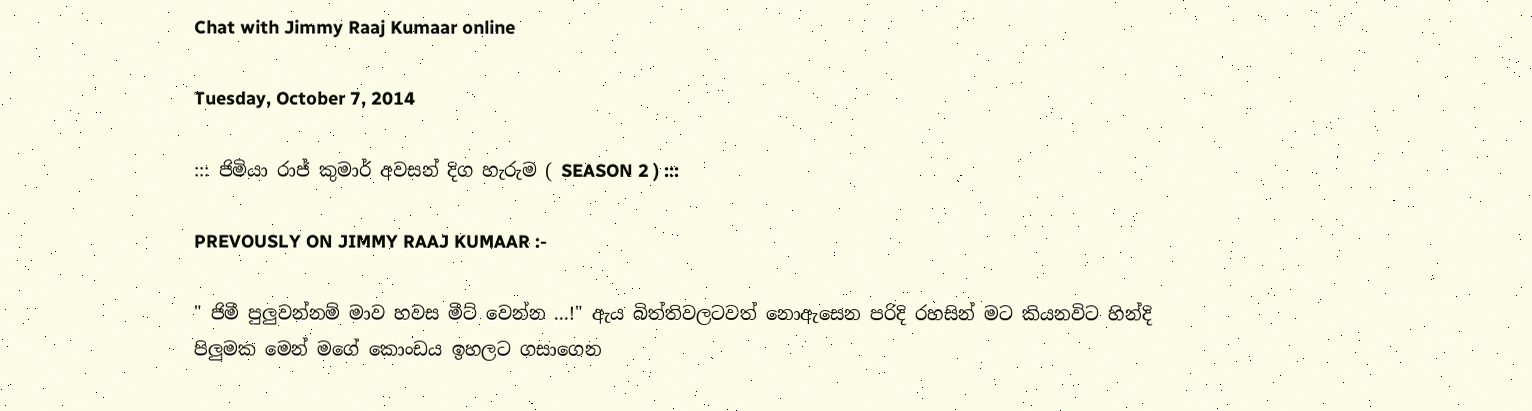Chat with Jimmy Raaj Kumaar online

Tuesday, October 7, 2014

::: ජිමියා රාජ් කුමාර් අවසන් දිග හැරුම ( SEASON 2 ) :::

PREVOUSLY ON JIMMY RAAJ KUMAAR :-

" ජිමී පුලුවන්නම් මාව හවස මීට් වෙන්න ...!" ඇය බිත්තිවලටවත් නොඇසෙන පරිදි රහසින් මට කියනවිට හින්දි පිලුමක මෙන් මගේ කොංඩය ඉහලට ගසාගෙන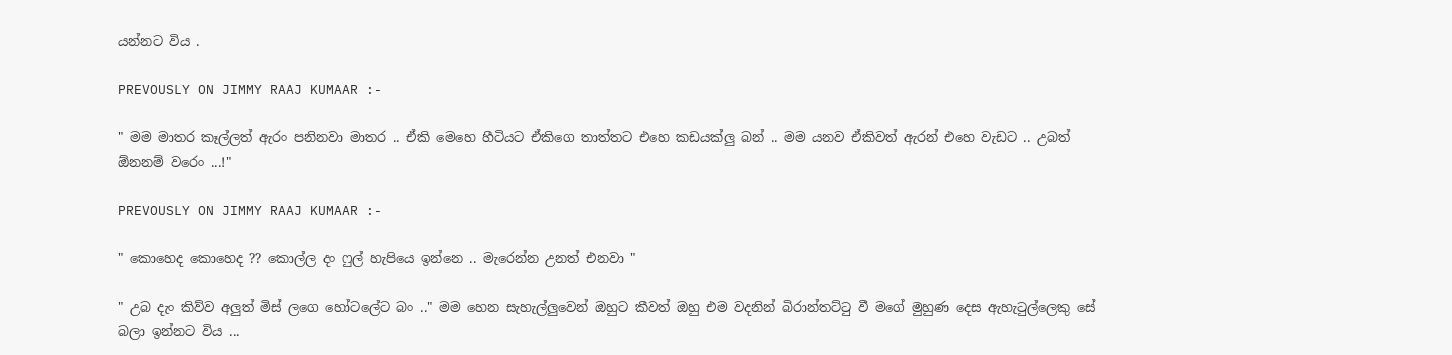යන්නට විය .

PREVOUSLY ON JIMMY RAAJ KUMAAR :-

" මම මාතර කෑල්ලත් ඇරං පනිනවා මාතර .. ඒකි මෙහෙ හීටියට ඒකිගෙ තාත්තට එහෙ කඩයක්ලු බන් .. මම යනව ඒකිවත් ඇරන් එහෙ වැඩට .. උබත් ඕනනම් වරෙං ...!"

PREVOUSLY ON JIMMY RAAJ KUMAAR :-

" කොහෙද කොහෙද ?? කොල්ල දං ෆුල් හැපියෙ ඉන්නෙ .. මැරෙන්න උනත් එනවා "

" උබ දැං කිව්ව අලුත් මිස් ලගෙ හෝටලේට බං .." මම හෙන සැහැල්ලුවෙන් ඔහුට කීවත් ඔහු එම වදනින් බිරාන්තට්ටු වී මගේ මුහුණ දෙස ඇහැටුල්ලෙකු සේ බලා ඉන්නට විය ...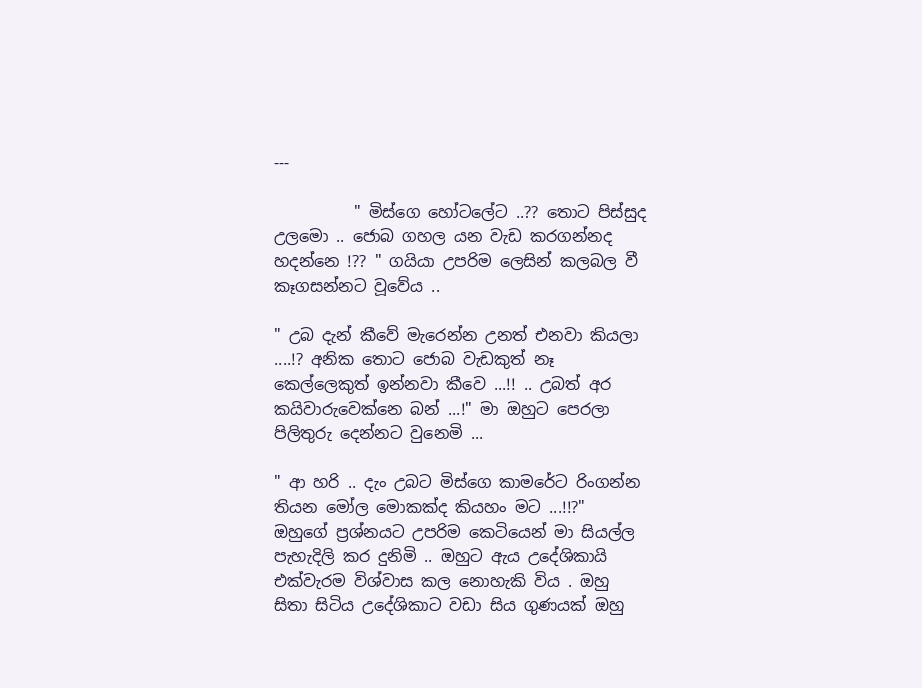---

          " මිස්ගෙ හෝටලේට ..?? තොට පිස්සුද උලමො .. ජොබ ගහල යන වැඩ කරගන්නද හදන්නෙ !?? " ගයියා උපරිම ලෙසින් කලබල වී කෑගසන්නට වූවේය ..

" උබ දැන් කීවේ මැරෙන්න උනත් එනවා කියලා ....!? අනික තොට ජොබ වැඩකුත් නෑ කෙල්ලෙකුත් ඉන්නවා කීවෙ ...!! .. උබත් අර කයිවාරුවෙක්නෙ බන් ...!" මා ඔහුට පෙරලා පිලිතුරු දෙන්නට වුනෙමි ...

" ආ හරි .. දැං උබට මිස්ගෙ කාමරේට රිංගන්න තියන මෝල මොකක්ද කියහං මට ...!!?"  ඔහුගේ ප්‍රශ්නයට උපරිම කෙටියෙන් මා සියල්ල පැහැදිලි කර දුනිමි .. ඔහුට ඇය උදේශිකායි එක්වැරම විශ්වාස කල නොහැකි විය . ඔහු සිතා සිටිය උදේශිකාට වඩා සිය ගුණයක් ඔහු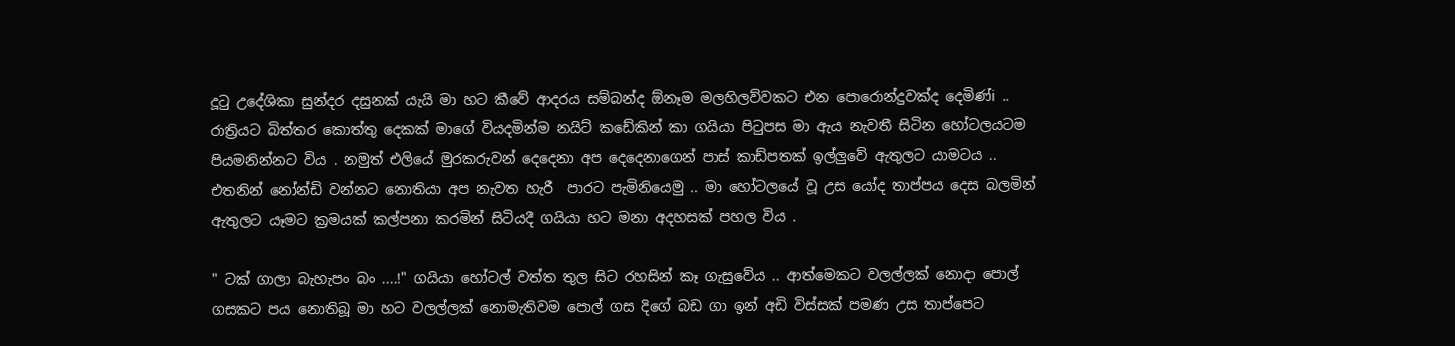දූටු උදේශිකා සුන්දර දසුනක් යැයි මා හට කීවේ ආදරය සම්බන්ද ඕනෑම මලහිලව්වකට එන පොරොන්දුවක්ද දෙමිණ්i .. රාත්‍රියට බිත්තර කොත්තු දෙකක් මාගේ වියදමින්ම නයිට් කඩේකින් කා ගයියා පිටුපස මා ඇය නැවතී සිටින හෝටලයටම පියමනින්නට විය . නමුත් එලියේ මුරකරුවන් දෙදෙනා අප දෙදෙනාගෙන් පාස් කාඩ්පතක් ඉල්ලුවේ ඇතුලට යාමටය .. එතනින් නෝන්ඩි වන්නට නොතියා අප නැවත හැරී  පාරට පැමිනියෙමු .. මා හෝටලයේ වූ උස යෝද තාප්පය දෙස බලමින් ඇතුලට යෑමට ක්‍රමයක් කල්පනා කරමින් සිටියදී ගයියා හට මනා අදහසක් පහල විය .

" ටක් ගාලා බැහැපං බං ....!" ගයියා හෝටල් වත්ත තුල සිට රහසින් කෑ ගැසුවේය .. ආත්මෙකට වලල්ලක් නොදා පොල් ගසකට පය නොතිබූ මා හට වලල්ලක් නොමැතිවම පොල් ගස දිගේ බඩ ගා ඉන් අඩි විස්සක් පමණ උස තාප්පෙට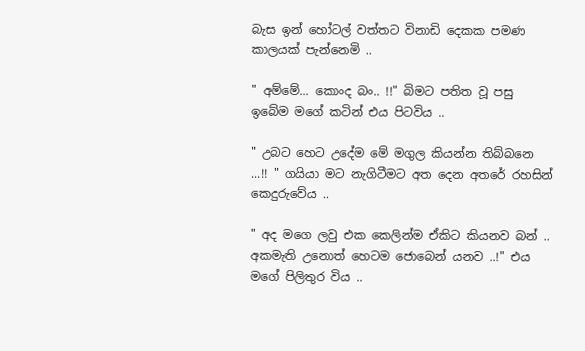බැස ඉන් හෝටල් වත්තට විනාඩි දෙකක පමණ කාලයක් පැන්නෙමි ..

" අම්මේ... කොංද බං.. !!" බිමට පතිත වූ පසු ඉබේම මගේ කටින් එය පිටවිය ..

" උබට හෙට උදේම මේ මගුල කියන්න තිබ්බනෙ ...!! " ගයියා මට නැගිටීමට අත දෙන අතරේ රහසින් කෙදුරුවේය ..

" අද මගෙ ලවු එක කෙලින්ම ඒකිට කියනව බන් .. අකමැති උනොත් හෙටම ජොබෙන් යනව ..!" එය මගේ පිලිතුර විය ..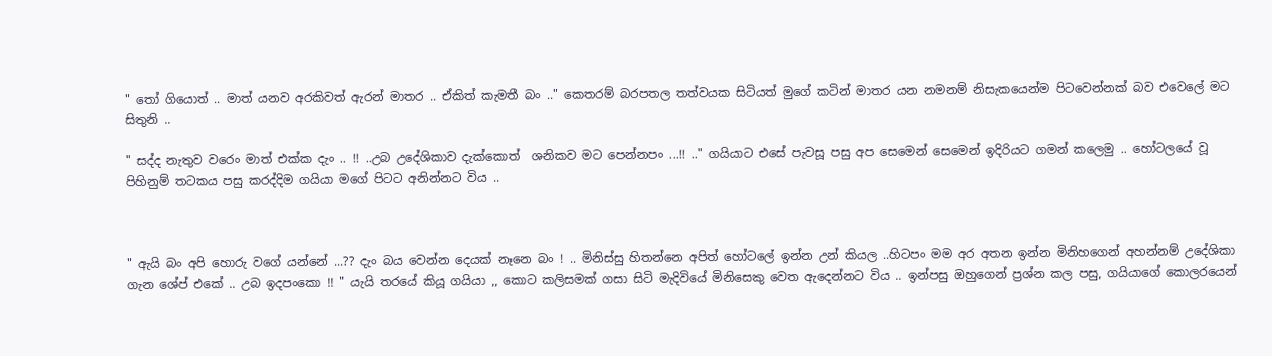" තෝ ගියොත් .. මාත් යනව අරකිවත් ඇරන් මාතර .. ඒකිත් කැමතී බං .." කෙතරම් බරපතල තත්වයක සිටියත් මුගේ කටින් මාතර යන නමනම් නිසැකයෙන්ම පිටවෙන්නක් බව එවෙලේ මට සිතුනි ..

" සද්ද නැතුව වරෙං මාත් එක්ක දැං .. !! ..උබ උදේශිකාව දැක්කොත්  ශනිකව මට පෙන්නපං ...!! .." ගයියාට එසේ පැවසූ පසු අප සෙමෙන් සෙමෙන් ඉදිරියට ගමන් කලෙමු .. හෝටලයේ වූ පිහිනුම් තටකය පසු කරද්දිම ගයියා මගේ පිටට අනින්නට විය ..



" ඇයි බං අපි හොරු වගේ යන්නේ ...?? දැං බය වෙන්න දෙයක් නෑනෙ බං ! .. මිනිස්සු හිතන්නෙ අපිත් හෝටලේ ඉන්න උන් කියල ..හිටපං මම අර අතන ඉන්න මිනිහගෙන් අහන්නම් උදේශිකා ගැන ශේප් එකේ .. උබ ඉදපංකො !! " යැයි තරයේ කියූ ගයියා ,, කොට කලිසමක් ගසා සිටි මැදිවියේ මිනිසෙකු වෙත ඇදෙන්නට විය .. ඉන්පසු ඔහුගෙන් ප්‍රශ්න කල පසු, ගයියාගේ කොලරයෙන්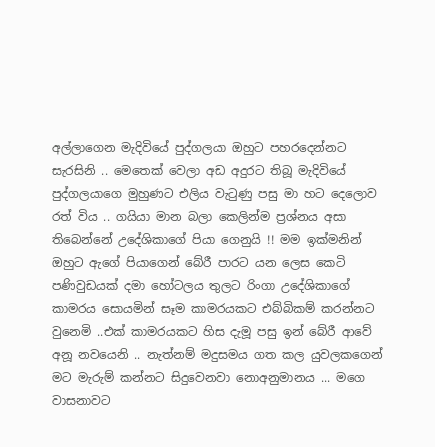අල්ලාගෙන මැදිවියේ පුද්ගලයා ඔහුට පහරදෙන්නට සැරසිනි .. මෙතෙක් වෙලා අඩ අදුරට තිබූ මැදිවියේ පුද්ගලයාගෙ මුහුණට එලිය වැටුණු පසු මා හට දෙලොව රත් විය .. ගයියා මාන බලා කෙලින්ම ප්‍රශ්නය අසා තිබෙන්නේ උදේශිකාගේ පියා ගෙනුයි !! මම ඉක්මනින් ඔහුට ඇගේ පියාගෙන් බේරී පාරට යන ලෙස කෙටි පණිවුඩයක් දමා හෝටලය තුලට රිංගා උදේශිකාගේ කාමරය සොයමින් සෑම කාමරයකට එබ්බිකම් කරන්නට වුනෙමි ..එක් කාමරයකට හිස දැමූ පසු ඉන් බේරී ආවේ අනූ නවයෙනි .. නැත්නම් මදුසමය ගත කල යුවලකගෙන් මට මැරුම් කන්නට සිදුවෙනවා නොඅනුමානය ... මගෙ වාසනාවට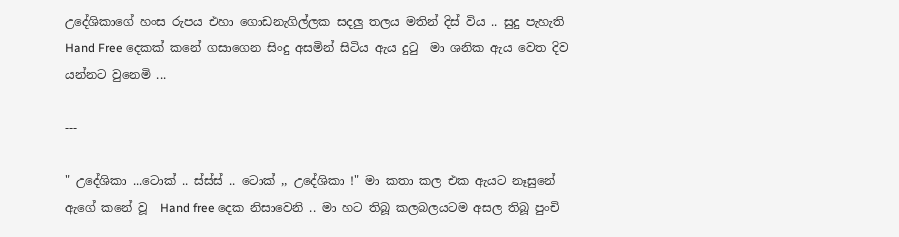උදේශිකාගේ හංස රුපය එහා ගොඩනැගිල්ලක සදලු තලය මතින් දිස් විය .. සුදු පැහැති Hand Free දෙකක් කනේ ගසාගෙන සිංදු අසමින් සිටිය ඇය දුටු  මා ශනික ඇය වෙත දිව යන්නට වුනෙමි ...

---

" උදේශිකා ...ටොක් .. ස්ස්ස් .. ටොක් ,, උදේශිකා !" මා කතා කල එක ඇයට නෑසුනේ ඇගේ කනේ වූ  Hand free දෙක නිසාවෙනි .. මා හට තිබූ කලබලයටම අසල තිබූ පුංචි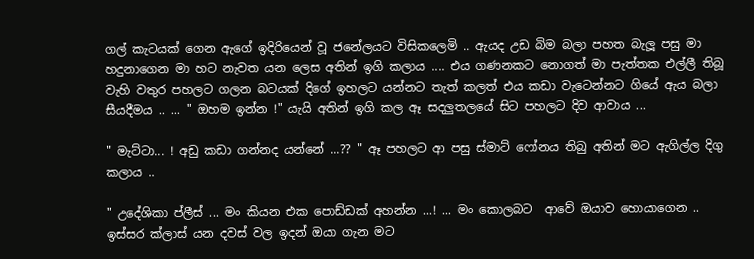ගල් කැටයක් ගෙන ඇගේ ඉදිරියෙන් වූ ජනේලයට විසිකලෙමි .. ඇයද උඩ බිම බලා පහත බැලූ පසු මා හදුනාගෙන මා හට නැවත යන ලෙස අතින් ඉගි කලාය .... එය ගණනකට නොගත් මා පැත්තක එල්ලී තිබූ වැහි වතුර පහලට ගලන බටයක් දිගේ ඉහලට යන්නට තැත් කලත් එය කඩා වැටෙන්නට ගියේ ඇය බලා සීයදීමය .. ... " ඔහම ඉන්න !" යැයි අතින් ඉගි කල ඈ සදලුතලයේ සිට පහලට දිව ආවාය ...

" මැට්ටා... ! අඩු කඩා ගන්නද යන්නේ ...?? " ඈ පහලට ආ පසු ස්මාට් ෆෝනය තිබු අතින් මට ඇගිල්ල දිගු කලාය ..

" උදේශිකා ප්ලීස් ... මං කියන එක පොඩ්ඩක් අහන්න ...! ... මං කොලබට  ආවේ ඔයාව හොයාගෙන .. ඉස්සර ක්ලාස් යන දවස් වල ඉදන් ඔයා ගැන මට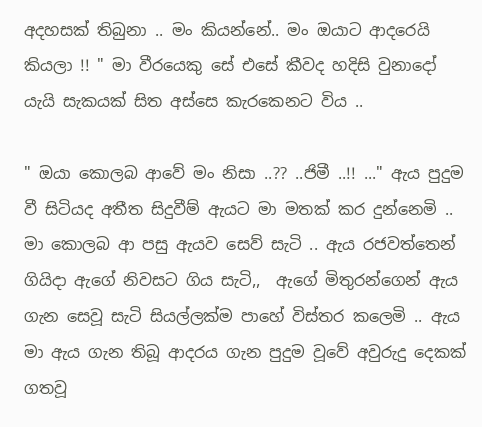අදහසක් තිබුනා .. මං කියන්නේ.. මං ඔයාට ආදරෙයි කියලා !! " මා වීරයෙකු සේ එසේ කීවද හදිසි වුනාදෝ යැයි සැකයක් සිත අස්සෙ කැරකෙනට විය ..

" ඔයා කොලබ ආවේ මං නිසා ..?? ..ජිමී ..!! ..." ඇය පුදුම වී සිටියද අතීත සිදුවීම් ඇයට මා මතක් කර දුන්නෙමි .. මා කොලබ ආ පසු ඇයව සෙව් සැටි .. ඇය රජවත්තෙන් ගියිදා ඇගේ නිවසට ගිය සැටි,,  ඇගේ මිතුරන්ගෙන් ඇය ගැන සෙවූ සැටි සියල්ලක්ම පාහේ විස්තර කලෙමි .. ඇය මා ඇය ගැන තිබූ ආදරය ගැන පුදුම වූවේ අවුරුදු දෙකක් ගතවූ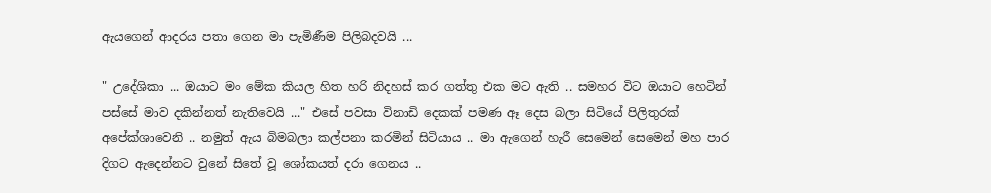ඇයගෙන් ආදරය පතා ගෙන මා පැමිණීම පිලිබදවයි ...

" උදේශිකා ... ඔයාට මං මේක කියල හිත හරි නිදහස් කර ගත්තු එක මට ඇති .. සමහර විට ඔයාට හෙටින් පස්සේ මාව දකින්නත් නැතිවෙයි ..." එසේ පවසා විනාඩි දෙකක් පමණ ඈ දෙස බලා සිටියේ පිලිතුරක් අපේක්ශාවෙනි .. නමුත් ඇය බිමබලා කල්පනා කරමින් සිටියාය .. මා ඇගෙන් හැරී සෙමෙන් සෙමෙන් මහ පාර දිගට ඇදෙන්නට වුනේ සිතේ වූ ශෝකයත් දරා ගෙනය ..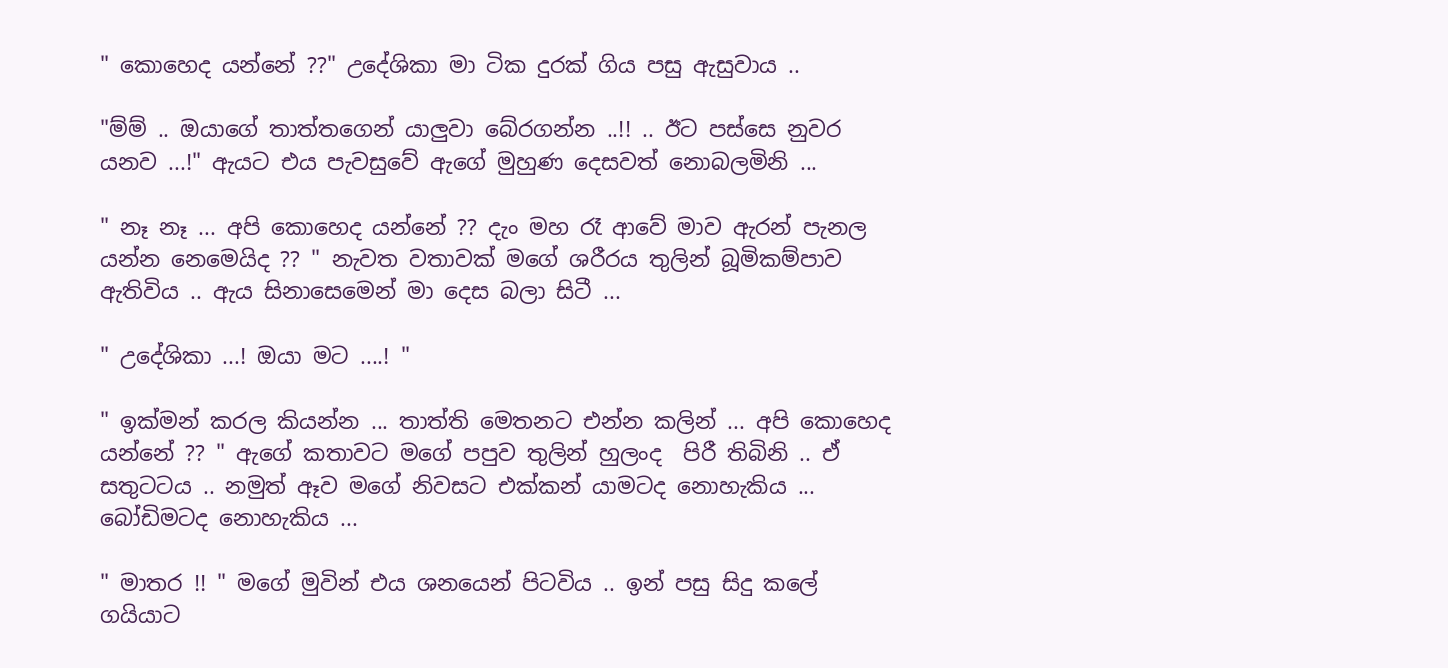" කොහෙද යන්නේ ??" උදේශිකා මා ටික දුරක් ගිය පසු ඇසුවාය ..

"ම්ම් .. ඔයාගේ තාත්තගෙන් යාලුවා බේරගන්න ..!! .. ඊට පස්සෙ නුවර යනව ...!" ඇයට එය පැවසුවේ ඇගේ මුහුණ දෙසවත් නොබලමිනි ...

" නෑ නෑ ... අපි කොහෙද යන්නේ ?? දැං මහ රෑ ආවේ මාව ඇරන් පැනල යන්න නෙමෙයිද ?? " නැවත වතාවක් මගේ ශරීරය තුලින් බූමිකම්පාව ඇතිවිය .. ඇය සිනාසෙමෙන් මා දෙස බලා සිටී ...

" උදේශිකා ...! ඔයා මට ....! "

" ඉක්මන් කරල කියන්න ... තාත්ති මෙතනට එන්න කලින් ... අපි කොහෙද යන්නේ ?? " ඇගේ කතාවට මගේ පපුව තුලින් හුලංද  පිරී තිබිනි .. ඒ සතුටටය .. නමුත් ඈව මගේ නිවසට එක්කන් යාමටද නොහැකිය ... බෝඩිමටද නොහැකිය ...

" මාතර !! " මගේ මුවින් එය ශනයෙන් පිටවිය .. ඉන් පසු සිදු කලේ ගයියාට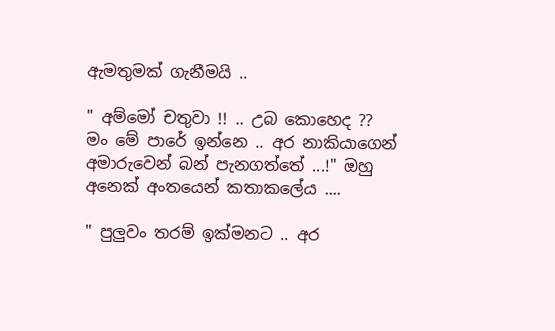ඇමතුමක් ගැනීමයි ..

" අම්මෝ චතුවා !! .. උබ කොහෙද ?? මං මේ පාරේ ඉන්නෙ .. අර නාකියාගෙන් අමාරුවෙන් බන් පැනගත්තේ ...!" ඔහු අනෙක් අංතයෙන් කතාකලේය ....

" පුලුවං තරම් ඉක්මනට .. අර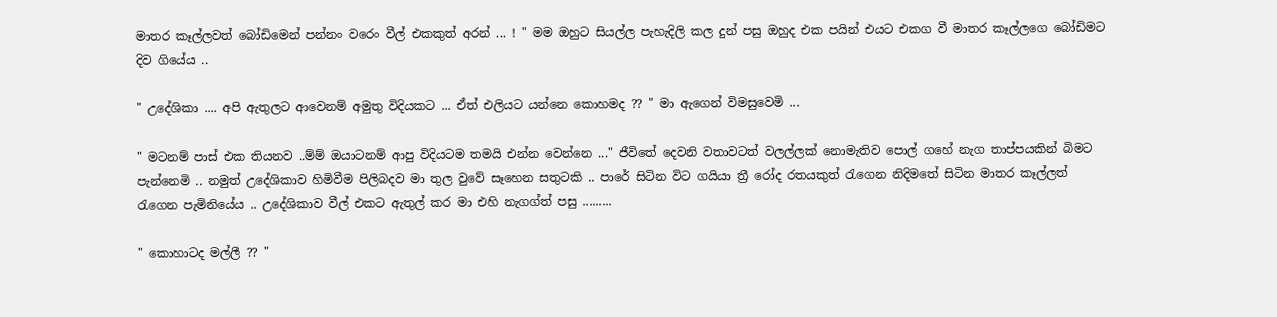මාතර කෑල්ලවත් බෝඩිමෙන් පන්නං වරෙං වීල් එකකුත් අරන් ... ! " මම ඔහුට සියල්ල පැහැදිලි කල දුන් පසු ඔහුද එක පයින් එයට එකග වී මාතර කෑල්ලගෙ බෝඩිමට දිව ගියේය ..

" උදේශිකා .... අපි ඇතුලට ආවෙනම් අමුතු විදියකට ... ඒත් එලියට යන්නෙ කොහමද ?? " මා ඇගෙන් විමසුවෙමි ...

" මටනම් පාස් එක තියනව ..ම්ම් ඔයාටනම් ආපු විදියටම තමයි එන්න වෙන්නෙ ..." ජීවිතේ දෙවනි වතාවටත් වලල්ලක් නොමැතිව පොල් ගහේ නැග තාප්පයකින් බිමට  පැන්නෙමි .. නමුත් උදේශිකාව හිමිවීම පිලිබදව මා තුල වුවේ සෑහෙන සතුටකි .. පාරේ සිටින විට ගයියා ත්‍රී රෝද රතයකුත් රැගෙන නිදිමතේ සිටින මාතර කෑල්ලත් රැගෙන පැමිනියේය .. උදේශිකාව වීල් එකට ඇතුල් කර මා එහි නැගග්ත් පසු .........

" කොහාටද මල්ලී ?? "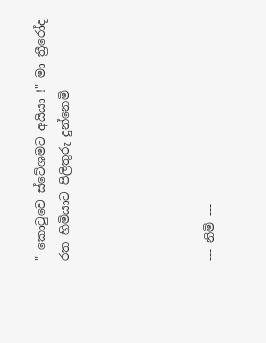" කොටුවෙ ස්ටේශමට අයියා !" මා ත්‍රීරෝද රත හිමියාට පිලිතුරු දුන්නෙමි





--- නිමි ---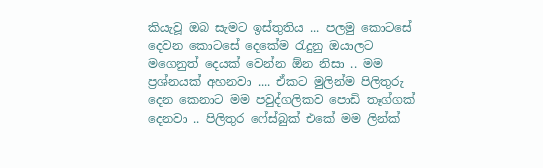කියැවූ ඔබ සැමට ඉස්තුතිය ... පලමු කොටසේ දෙවන කොටසේ දෙකේම රැදුනු ඔයාලට මගෙනුත් දෙයක් වෙන්න ඕන නිසා .. මම ප්‍රශ්නයක් අහනවා .... ඒකට මුලින්ම පිලිතුරු දෙන කෙනාට මම පවුද්ගලිකව පොඩි තෑග්ගක් දෙනවා .. පිලිතුර ෆේස්බුක් එකේ මම ලින්ක්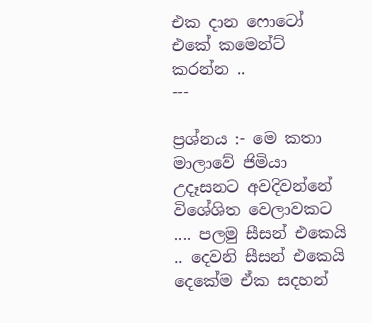එක දාන ෆොටෝ එකේ කමෙන්ට් කරන්න ..
---

ප්‍රශ්නය :- මෙ කතා මාලාවේ ජිමියා උදෑසනට අවදිවන්නේ විශේශිත වෙලාවකට  .... පලමු සීසන් එකෙයි .. දෙවනි සීසන් එකෙයි දෙකේම ඒක සදහන්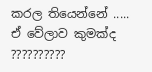කරල තියෙන්නේ ..... ඒ වේලාව කුමක්ද ??????????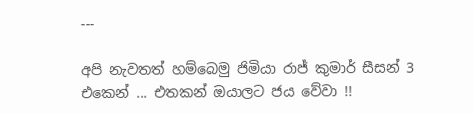---

අපි නැවතත් හම්බෙමු ජිමියා රාජ් කුමාර් සීසන් 3 එකෙන් ... එතකන් ඔයාලට ජය වේවා !!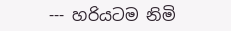--- හරියටම නිමි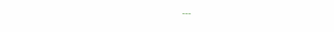---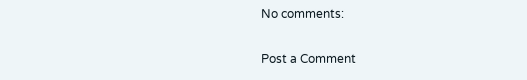No comments:

Post a Comment